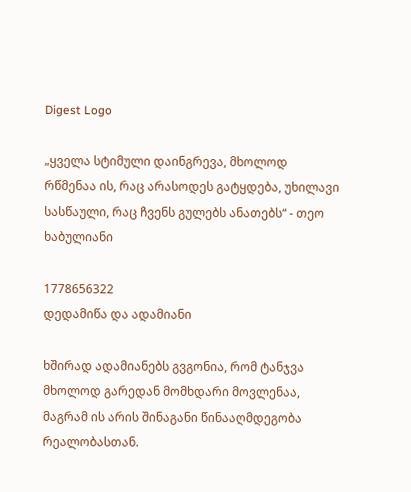Digest Logo

„ყველა სტიმული დაინგრევა, მხოლოდ რწმენაა ის, რაც არასოდეს გატყდება, უხილავი სასწაული, რაც ჩვენს გულებს ანათებს“ - თეო ხაბულიანი

1778656322
დედამიწა და ადამიანი

ხშირად ადამიანებს გვგონია, რომ ტანჯვა მხოლოდ გარედან მომხდარი მოვლენაა, მაგრამ ის არის შინაგანი წინააღმდეგობა რეალობასთან.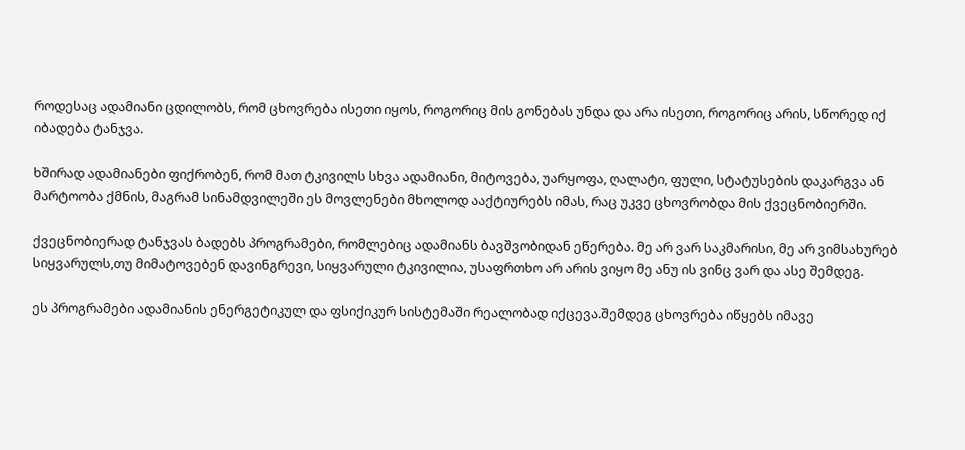როდესაც ადამიანი ცდილობს, რომ ცხოვრება ისეთი იყოს, როგორიც მის გონებას უნდა და არა ისეთი, როგორიც არის, სწორედ იქ იბადება ტანჯვა.

ხშირად ადამიანები ფიქრობენ, რომ მათ ტკივილს სხვა ადამიანი, მიტოვება, უარყოფა, ღალატი, ფული, სტატუსების დაკარგვა ან მარტოობა ქმნის, მაგრამ სინამდვილეში ეს მოვლენები მხოლოდ ააქტიურებს იმას, რაც უკვე ცხოვრობდა მის ქვეცნობიერში.

ქვეცნობიერად ტანჯვას ბადებს პროგრამები, რომლებიც ადამიანს ბავშვობიდან ეწერება. მე არ ვარ საკმარისი, მე არ ვიმსახურებ სიყვარულს,თუ მიმატოვებენ დავინგრევი, სიყვარული ტკივილია, უსაფრთხო არ არის ვიყო მე ანუ ის ვინც ვარ და ასე შემდეგ.

ეს პროგრამები ადამიანის ენერგეტიკულ და ფსიქიკურ სისტემაში რეალობად იქცევა.შემდეგ ცხოვრება იწყებს იმავე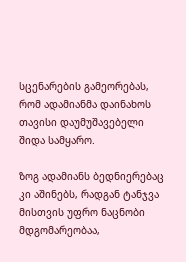სცენარების გამეორებას, რომ ადამიანმა დაინახოს თავისი დაუმუშავებელი შიდა სამყარო.

ზოგ ადამიანს ბედნიერებაც კი აშინებს, რადგან ტანჯვა მისთვის უფრო ნაცნობი მდგომარეობაა,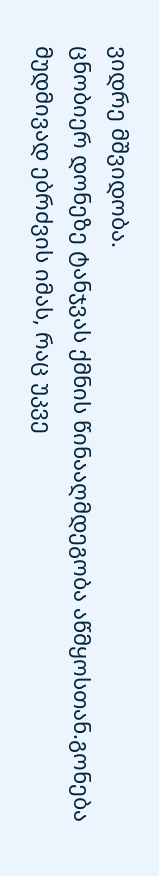ვიდრე მშვიდობა.
ცნობიერ დონეზე ტანჯვას ქმნის წინააღმდეგობა აწმყოსთან.გონება მუდმივად ებრძვის იმას, რაც უკვე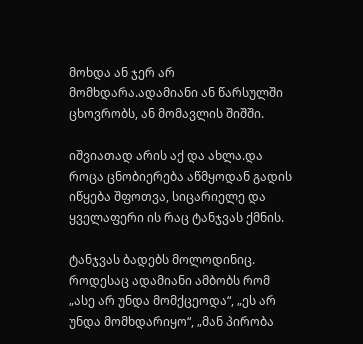მოხდა ან ჯერ არ მომხდარა.ადამიანი ან წარსულში ცხოვრობს, ან მომავლის შიშში.

იშვიათად არის აქ და ახლა.და როცა ცნობიერება აწმყოდან გადის იწყება შფოთვა, სიცარიელე და ყველაფერი ის რაც ტანჯვას ქმნის.

ტანჯვას ბადებს მოლოდინიც. როდესაც ადამიანი ამბობს რომ „ასე არ უნდა მომქცეოდა“, „ეს არ უნდა მომხდარიყო“, „მან პირობა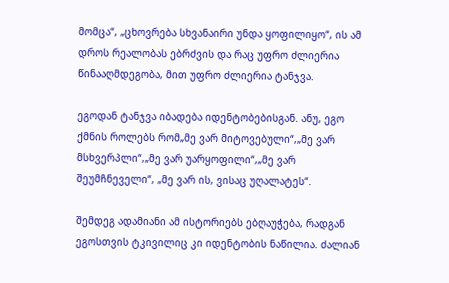მომცა“, „ცხოვრება სხვანაირი უნდა ყოფილიყო“, ის ამ დროს რეალობას ებრძვის და რაც უფრო ძლიერია წინააღმდეგობა, მით უფრო ძლიერია ტანჯვა.

ეგოდან ტანჯვა იბადება იდენტობებისგან. ანუ, ეგო ქმნის როლებს რომ„მე ვარ მიტოვებული“,„მე ვარ მსხვერპლი“,„მე ვარ უარყოფილი“,„მე ვარ შეუმჩნეველი“, „მე ვარ ის, ვისაც უღალატეს“.

შემდეგ ადამიანი ამ ისტორიებს ებღაუჭება, რადგან ეგოსთვის ტკივილიც კი იდენტობის ნაწილია. ძალიან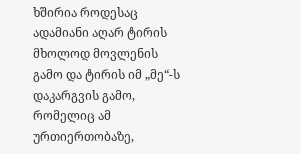ხშირია როდესაც ადამიანი აღარ ტირის მხოლოდ მოვლენის გამო და ტირის იმ „მე“-ს დაკარგვის გამო, რომელიც ამ ურთიერთობაზე,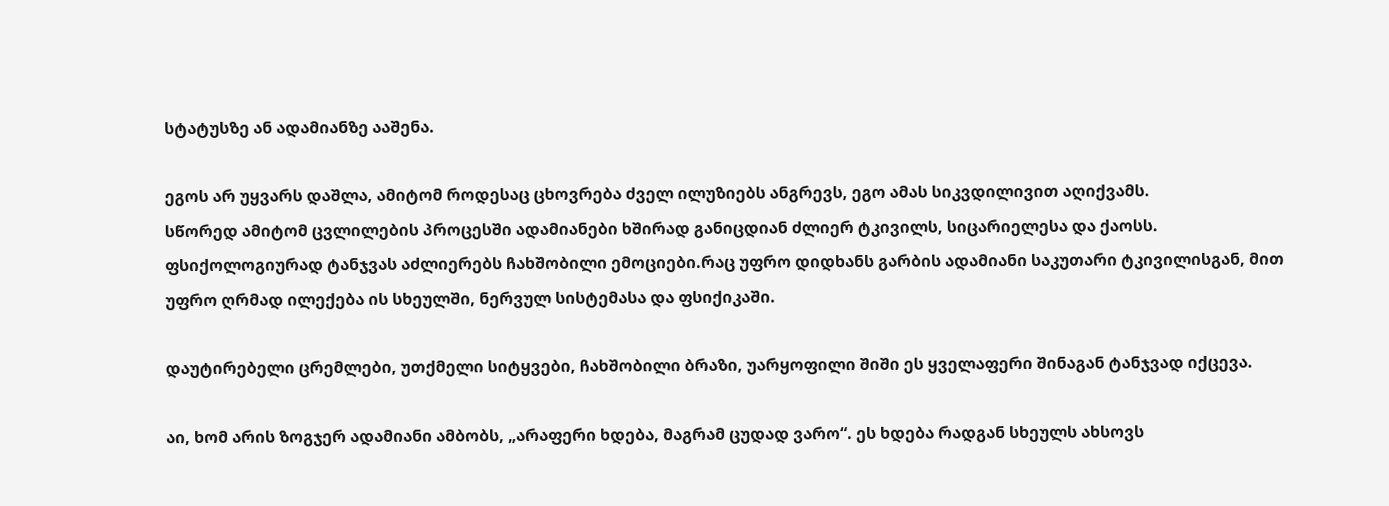სტატუსზე ან ადამიანზე ააშენა.

ეგოს არ უყვარს დაშლა, ამიტომ როდესაც ცხოვრება ძველ ილუზიებს ანგრევს, ეგო ამას სიკვდილივით აღიქვამს.
სწორედ ამიტომ ცვლილების პროცესში ადამიანები ხშირად განიცდიან ძლიერ ტკივილს, სიცარიელესა და ქაოსს.
ფსიქოლოგიურად ტანჯვას აძლიერებს ჩახშობილი ემოციები.რაც უფრო დიდხანს გარბის ადამიანი საკუთარი ტკივილისგან, მით უფრო ღრმად ილექება ის სხეულში, ნერვულ სისტემასა და ფსიქიკაში.

დაუტირებელი ცრემლები, უთქმელი სიტყვები, ჩახშობილი ბრაზი, უარყოფილი შიში ეს ყველაფერი შინაგან ტანჯვად იქცევა.

აი, ხომ არის ზოგჯერ ადამიანი ამბობს, „არაფერი ხდება, მაგრამ ცუდად ვარო“. ეს ხდება რადგან სხეულს ახსოვს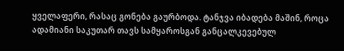ყველაფერი, რასაც გონება გაურბოდა. ტანჯვა იბადება მაშინ, როცა ადამიანი საკუთარ თავს სამყაროსგან განცალკევებულ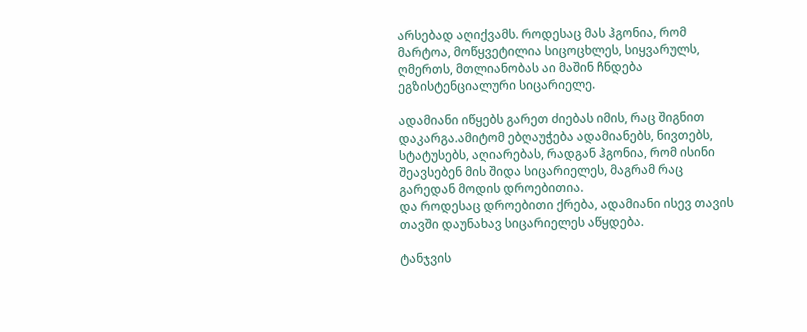არსებად აღიქვამს. როდესაც მას ჰგონია, რომ მარტოა, მოწყვეტილია სიცოცხლეს, სიყვარულს, ღმერთს, მთლიანობას აი მაშინ ჩნდება ეგზისტენციალური სიცარიელე.

ადამიანი იწყებს გარეთ ძიებას იმის, რაც შიგნით დაკარგა.ამიტომ ებღაუჭება ადამიანებს, ნივთებს, სტატუსებს, აღიარებას, რადგან ჰგონია, რომ ისინი შეავსებენ მის შიდა სიცარიელეს, მაგრამ რაც გარედან მოდის დროებითია.
და როდესაც დროებითი ქრება, ადამიანი ისევ თავის თავში დაუნახავ სიცარიელეს აწყდება.

ტანჯვის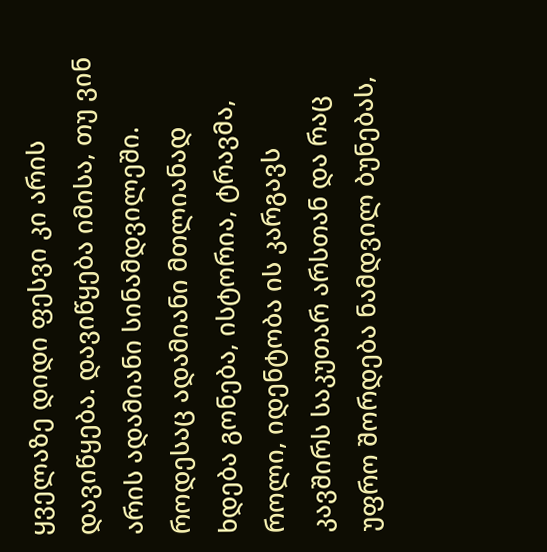ყველაზე დიდი ფესვი კი არის დავიწყება. დავიწყება იმისა, თუ ვინ არის ადამიანი სინამდვილეში.
როდესაც ადამიანი მთლიანად ხდება გონება, ისტორია, ტრავმა, როლი, იდენტობა ის კარგავს კავშირს საკუთარ არსთან და რაც უფრო შორდება ნამდვილ ბუნებას,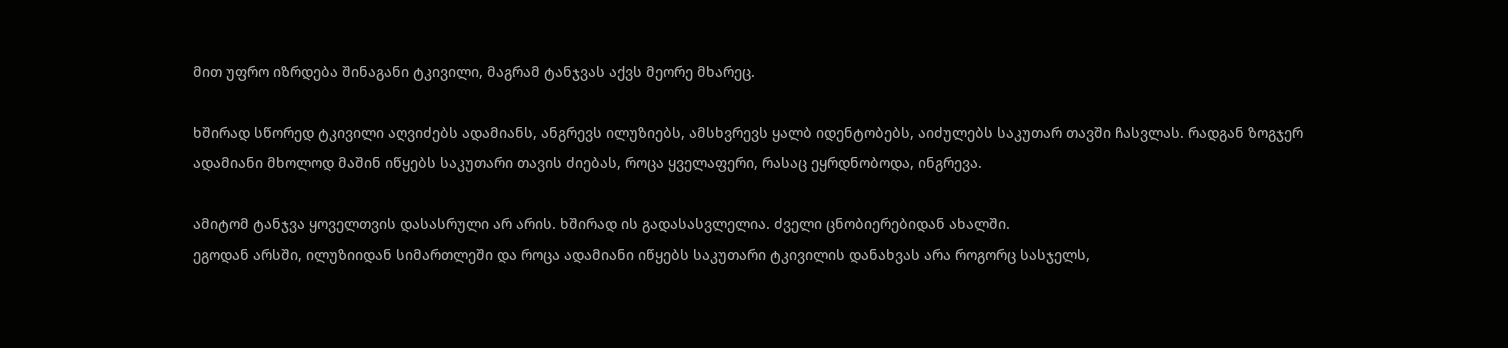მით უფრო იზრდება შინაგანი ტკივილი, მაგრამ ტანჯვას აქვს მეორე მხარეც.

ხშირად სწორედ ტკივილი აღვიძებს ადამიანს, ანგრევს ილუზიებს, ამსხვრევს ყალბ იდენტობებს, აიძულებს საკუთარ თავში ჩასვლას. რადგან ზოგჯერ ადამიანი მხოლოდ მაშინ იწყებს საკუთარი თავის ძიებას, როცა ყველაფერი, რასაც ეყრდნობოდა, ინგრევა.

ამიტომ ტანჯვა ყოველთვის დასასრული არ არის. ხშირად ის გადასასვლელია. ძველი ცნობიერებიდან ახალში.
ეგოდან არსში, ილუზიიდან სიმართლეში და როცა ადამიანი იწყებს საკუთარი ტკივილის დანახვას არა როგორც სასჯელს,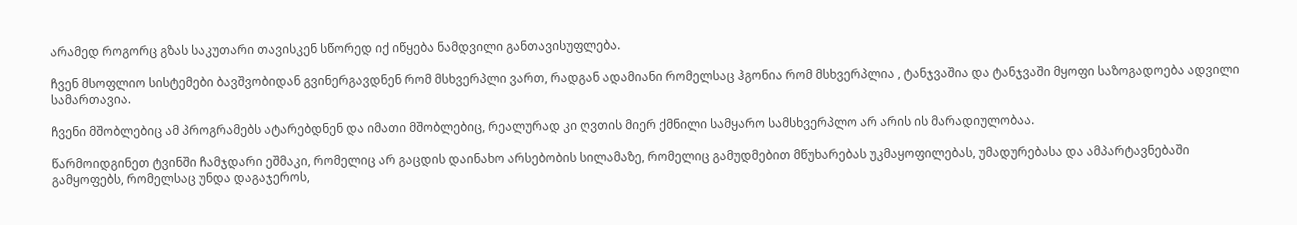არამედ როგორც გზას საკუთარი თავისკენ სწორედ იქ იწყება ნამდვილი განთავისუფლება.

ჩვენ მსოფლიო სისტემები ბავშვობიდან გვინერგავდნენ რომ მსხვერპლი ვართ, რადგან ადამიანი რომელსაც ჰგონია რომ მსხვერპლია , ტანჯვაშია და ტანჯვაში მყოფი საზოგადოება ადვილი სამართავია.

ჩვენი მშობლებიც ამ პროგრამებს ატარებდნენ და იმათი მშობლებიც, რეალურად კი ღვთის მიერ ქმნილი სამყარო სამსხვერპლო არ არის ის მარადიულობაა.

წარმოიდგინეთ ტვინში ჩამჯდარი ეშმაკი, რომელიც არ გაცდის დაინახო არსებობის სილამაზე, რომელიც გამუდმებით მწუხარებას უკმაყოფილებას, უმადურებასა და ამპარტავნებაში გამყოფებს, რომელსაც უნდა დაგაჯეროს,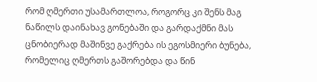რომ ღმერთი უსამართლოა, როგორც კი შენს მაგ ნაწილს დაინახავ გონებაში და გარდაქმნი მას ცნობიერად მაშინვე გაქრება ის ეგოსმიერი ბუნება, რომელიც ღმერთს გაშორებდა და წინ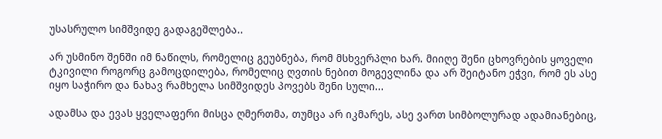უსასრულო სიმშვიდე გადაგეშლება..

არ უსმინო შენში იმ ნაწილს, რომელიც გეუბნება, რომ მსხვერპლი ხარ. მიიღე შენი ცხოვრების ყოველი ტკივილი როგორც გამოცდილება, რომელიც ღვთის ნებით მოგევლინა და არ შეიტანო ეჭვი, რომ ეს ასე იყო საჭირო და ნახავ რამხელა სიმშვიდეს პოვებს შენი სული...

ადამსა და ევას ყველაფერი მისცა ღმერთმა, თუმცა არ იკმარეს, ასე ვართ სიმბოლურად ადამიანებიც,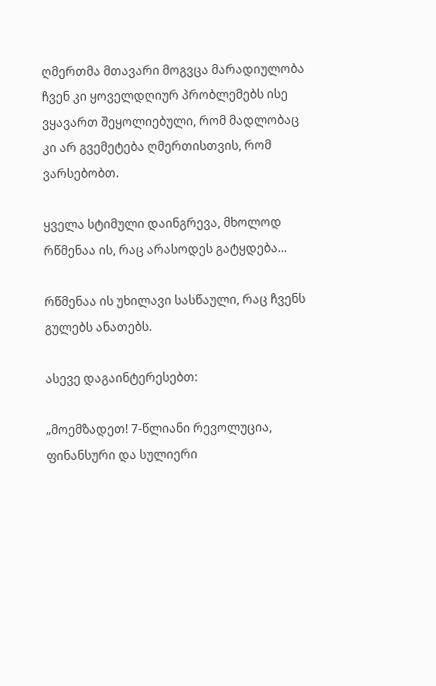ღმერთმა მთავარი მოგვცა მარადიულობა ჩვენ კი ყოველდღიურ პრობლემებს ისე ვყავართ შეყოლიებული, რომ მადლობაც კი არ გვემეტება ღმერთისთვის, რომ ვარსებობთ.

ყველა სტიმული დაინგრევა, მხოლოდ რწმენაა ის, რაც არასოდეს გატყდება...

რწმენაა ის უხილავი სასწაული, რაც ჩვენს გულებს ანათებს.

ასევე დაგაინტერესებთ:

„მოემზადეთ! 7-წლიანი რევოლუცია, ფინანსური და სულიერი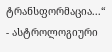ტრანსფორმაცია...“ - ასტროლოგიური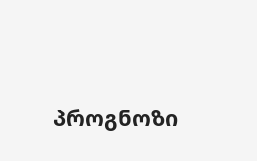პროგნოზი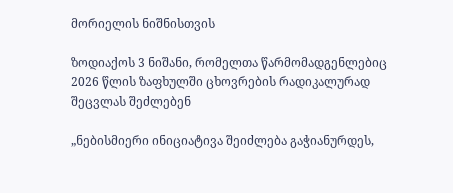მორიელის ნიშნისთვის

ზოდიაქოს 3 ნიშანი, რომელთა წარმომადგენლებიც 2026 წლის ზაფხულში ცხოვრების რადიკალურად შეცვლას შეძლებენ

„ნებისმიერი ინიციატივა შეიძლება გაჭიანურდეს,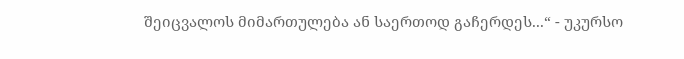შეიცვალოს მიმართულება ან საერთოდ გაჩერდეს...“ - უკურსო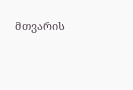მთვარის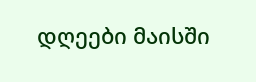დღეები მაისში